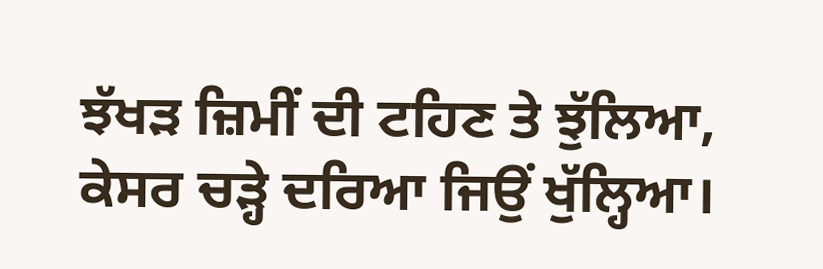ਝੱਖੜ ਜ਼ਿਮੀਂ ਦੀ ਟਹਿਣ ਤੇ ਝੁੱਲਿਆ,
ਕੇਸਰ ਚੜ੍ਹੇ ਦਰਿਆ ਜਿਉਂ ਖੁੱਲ੍ਹਿਆ।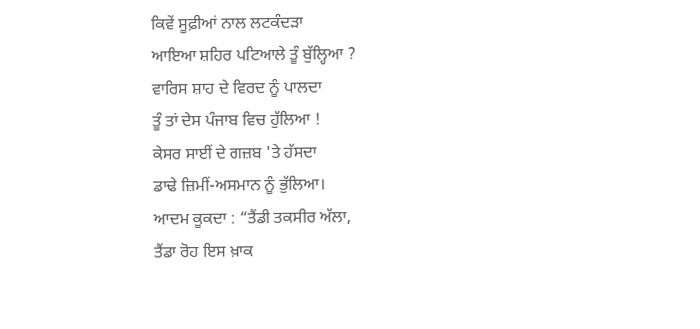ਕਿਵੇਂ ਸੂਫ਼ੀਆਂ ਨਾਲ ਲਟਕੰਦੜਾ
ਆਇਆ ਸ਼ਹਿਰ ਪਟਿਆਲੇ ਤੂੰ ਬੁੱਲ੍ਹਿਆ ?
ਵਾਰਿਸ ਸ਼ਾਹ ਦੇ ਵਿਰਦ ਨੂੰ ਪਾਲਦਾ
ਤੂੰ ਤਾਂ ਦੇਸ ਪੰਜਾਬ ਵਿਚ ਹੁੱਲਿਆ !
ਕੇਸਰ ਸਾਈਂ ਦੇ ਗਜ਼ਬ 'ਤੇ ਹੱਸਦਾ
ਡਾਢੇ ਜ਼ਿਮੀਂ-ਅਸਮਾਨ ਨੂੰ ਭੁੱਲਿਆ।
ਆਦਮ ਕੂਕਦਾ : “ਤੈਂਡੀ ਤਕਸੀਰ ਅੱਲਾ,
ਤੈਂਡਾ ਰੋਹ ਇਸ ਖ਼ਾਕ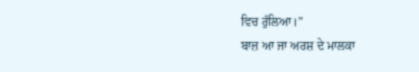ਵਿਚ ਰੁੱਲਿਆ।”
ਬਾਜ਼ ਆ ਜਾ ਅਰਸ਼ ਦੇ ਮਾਲਕਾ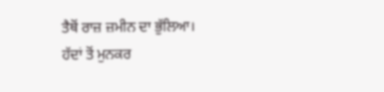ਤੈਥੋਂ ਰਾਜ਼ ਜ਼ਮੀਨ ਦਾ ਭੁੱਲਿਆ।
ਹੱਦਾਂ ਤੋਂ ਮੁਨਕਰ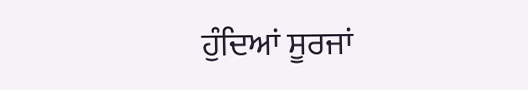ਹੁੰਦਿਆਂ ਸੂਰਜਾਂ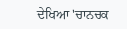ਦੇਖਿਆ 'ਚਾਨਚਕ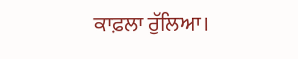ਕਾਫ਼ਲਾ ਰੁੱਲਿਆ।